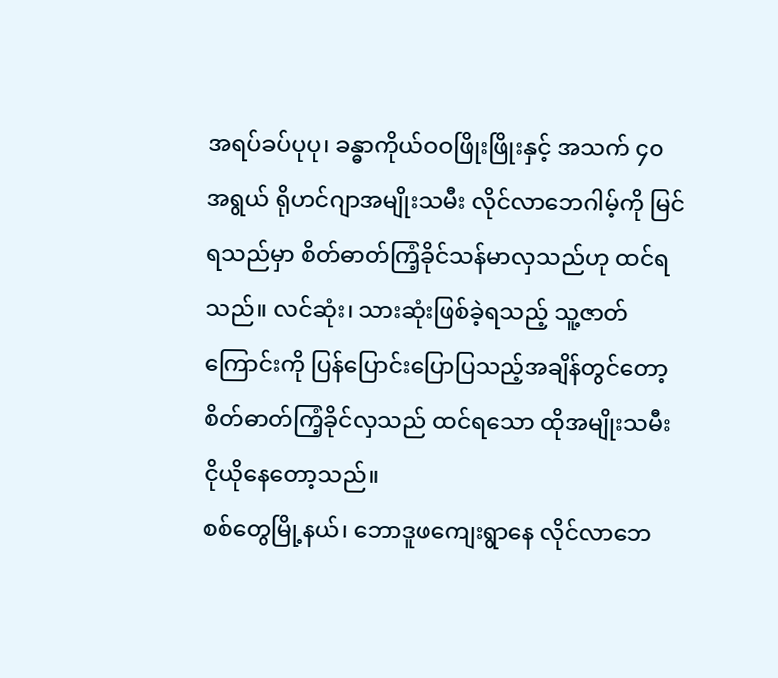အရပ်ခပ်ပုပု၊ ခန္ဓာကိုယ်ဝဝဖြိုးဖြိုးနှင့် အသက် ၄၀ အရွယ် ရိုဟင်ဂျာအမျိုးသမီး လိုင်လာဘေဂါမ့်ကို မြင်ရသည်မှာ စိတ်ဓာတ်ကြံ့ခိုင်သန်မာလှသည်ဟု ထင်ရသည်။ လင်ဆုံး၊ သားဆုံးဖြစ်ခဲ့ရသည့် သူ့ဇာတ်ကြောင်းကို ပြန်ပြောင်းပြောပြသည့်အချိန်တွင်တော့ စိတ်ဓာတ်ကြံ့ခိုင်လှသည် ထင်ရသော ထိုအမျိုးသမီး ငိုယိုနေတော့သည်။
စစ်တွေမြို့နယ်၊ ဘောဒူဖကျေးရွာနေ လိုင်လာဘေ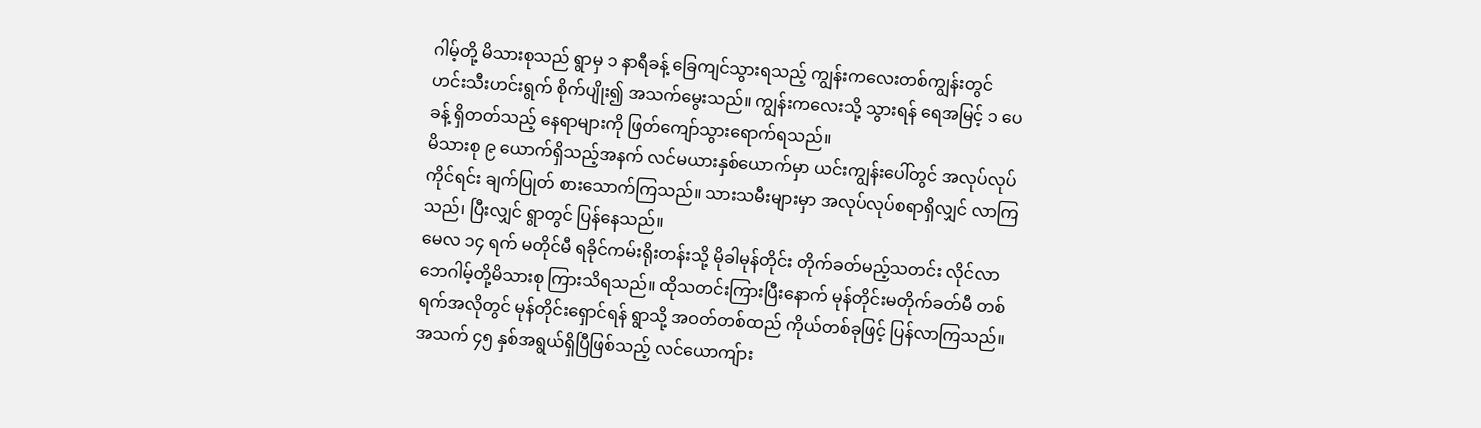ဂါမ့်တို့ မိသားစုသည် ရွာမှ ၁ နာရီခန့် ခြေကျင်သွားရသည့် ကျွန်းကလေးတစ်ကျွန်းတွင် ဟင်းသီးဟင်းရွက် စိုက်ပျိုး၍ အသက်မွေးသည်။ ကျွန်းကလေးသို့ သွားရန် ရေအမြင့် ၁ ပေခန့် ရှိတတ်သည့် နေရာများကို ဖြတ်ကျော်သွားရောက်ရသည်။
မိသားစု ၉ ယောက်ရှိသည့်အနက် လင်မယားနှစ်ယောက်မှာ ယင်းကျွန်းပေါ်တွင် အလုပ်လုပ်ကိုင်ရင်း ချက်ပြုတ် စားသောက်ကြသည်။ သားသမီးများမှာ အလုပ်လုပ်စရာရှိလျှင် လာကြသည်၊ ပြီးလျှင် ရွာတွင် ပြန်နေသည်။
မေလ ၁၄ ရက် မတိုင်မီ ရခိုင်ကမ်းရိုးတန်းသို့ မိုခါမုန်တိုင်း တိုက်ခတ်မည့်သတင်း လိုင်လာဘေဂါမ့်တို့မိသားစု ကြားသိရသည်။ ထိုသတင်းကြားပြီးနောက် မုန်တိုင်းမတိုက်ခတ်မီ တစ်ရက်အလိုတွင် မုန်တိုင်းရှောင်ရန် ရွာသို့ အဝတ်တစ်ထည် ကိုယ်တစ်ခုဖြင့် ပြန်လာကြသည်။
အသက် ၄၅ နှစ်အရွယ်ရှိပြီဖြစ်သည့် လင်ယောကျ်ား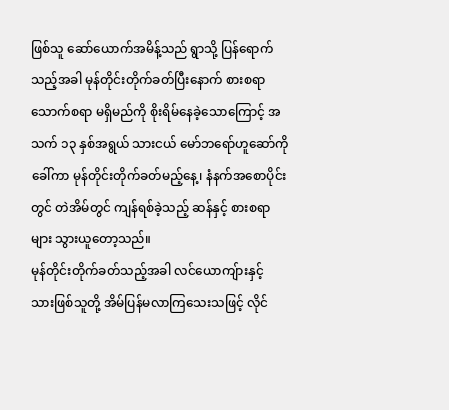ဖြစ်သူ ဆော်ယောက်အမိန့်သည် ရွာသို့ ပြန်ရောက်သည့်အခါ မုန်တိုင်းတိုက်ခတ်ပြီးနောက် စားစရာသောက်စရာ မရှိမည်ကို စိုးရိမ်နေခဲ့သောကြောင့် အသက် ၁၃ နှစ်အရွယ် သားငယ် မော်ဘရော်ဟူဆော်ကို ခေါ်ကာ မုန်တိုင်းတိုက်ခတ်မည့်နေ့၊ နံနက်အစောပိုင်းတွင် တဲအိမ်တွင် ကျန်ရစ်ခဲ့သည့် ဆန်နှင့် စားစရာများ သွားယူတော့သည်။
မုန်တိုင်းတိုက်ခတ်သည့်အခါ လင်ယောကျ်ားနှင့် သားဖြစ်သူတို့ အိမ်ပြန်မလာကြသေးသဖြင့် လိုင်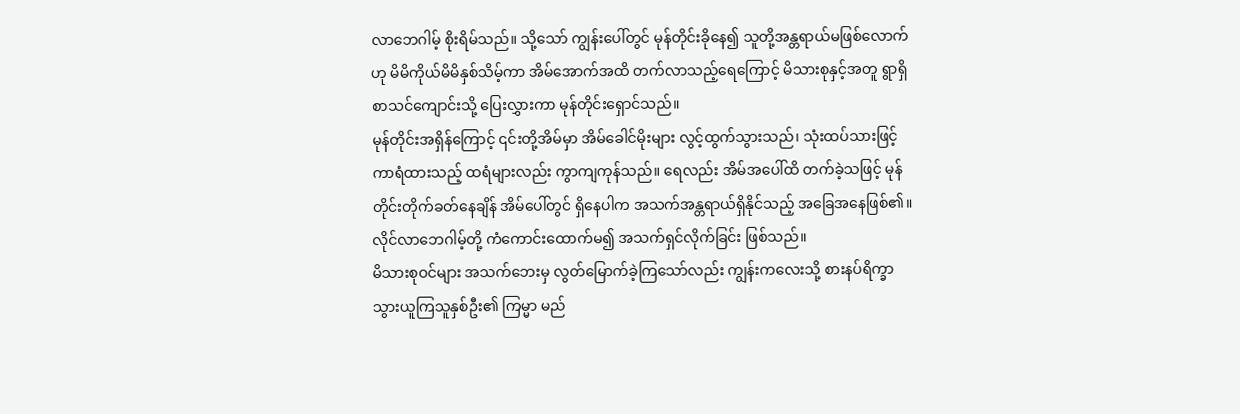လာဘေဂါမ့် စိုးရိမ်သည်။ သို့သော် ကျွန်းပေါ်တွင် မုန်တိုင်းခိုနေ၍ သူတို့အန္တရာယ်မဖြစ်လောက်ဟု မိမိကိုယ်မိမိနှစ်သိမ့်ကာ အိမ်အောက်အထိ တက်လာသည့်ရေကြောင့် မိသားစုနှင့်အတူ ရွာရှိ စာသင်ကျောင်းသို့ ပြေးလွှားကာ မုန်တိုင်းရှောင်သည်။
မုန်တိုင်းအရှိန်ကြောင့် ၎င်းတို့အိမ်မှာ အိမ်ခေါင်မိုးများ လွင့်ထွက်သွားသည်၊ သုံးထပ်သားဖြင့် ကာရံထားသည့် ထရံများလည်း ကွာကျကုန်သည်။ ရေလည်း အိမ်အပေါ်ထိ တက်ခဲ့သဖြင့် မုန်တိုင်းတိုက်ခတ်နေချိန် အိမ်ပေါ်တွင် ရှိနေပါက အသက်အန္တရာယ်ရှိနိုင်သည့် အခြေအနေဖြစ်၏။ လိုင်လာဘေဂါမ့်တို့ ကံကောင်းထောက်မ၍ အသက်ရှင်လိုက်ခြင်း ဖြစ်သည်။
မိသားစုဝင်များ အသက်ဘေးမှ လွတ်မြောက်ခဲ့ကြသော်လည်း ကျွန်းကလေးသို့ စားနပ်ရိက္ခာ သွားယူကြသူနှစ်ဦး၏ ကြမ္မာ မည်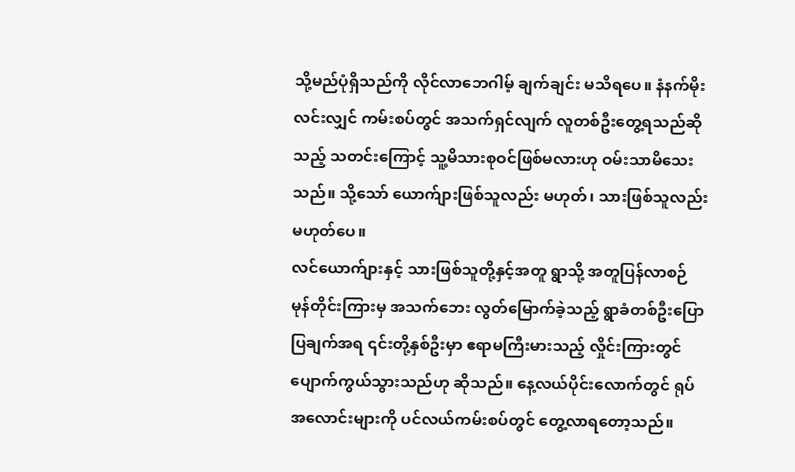သို့မည်ပုံရှိသည်ကို လိုင်လာဘေဂါမ့် ချက်ချင်း မသိရပေ။ နံနက်မိုးလင်းလျှင် ကမ်းစပ်တွင် အသက်ရှင်လျက် လူတစ်ဦးတွေ့ရသည်ဆိုသည့် သတင်းကြောင့် သူ့မိသားစုဝင်ဖြစ်မလားဟု ဝမ်းသာမိသေးသည်။ သို့သော် ယောက်ျားဖြစ်သူလည်း မဟုတ်၊ သားဖြစ်သူလည်း မဟုတ်ပေ။
လင်ယောက်ျားနှင့် သားဖြစ်သူတို့နှင့်အတူ ရွာသို့ အတူပြန်လာစဉ် မုန်တိုင်းကြားမှ အသက်ဘေး လွတ်မြောက်ခဲ့သည့် ရွာခံတစ်ဦးပြောပြချက်အရ ၎င်းတို့နှစ်ဦးမှာ ဧရာမကြီးမားသည့် လှိုင်းကြားတွင် ပျောက်ကွယ်သွားသည်ဟု ဆိုသည်။ နေ့လယ်ပိုင်းလောက်တွင် ရုပ်အလောင်းများကို ပင်လယ်ကမ်းစပ်တွင် တွေ့လာရတော့သည်။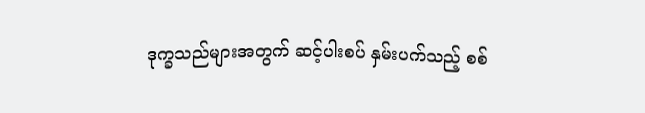ဒုက္ခသည်များအတွက် ဆင့်ပါးစပ် နှမ်းပက်သည့် စစ်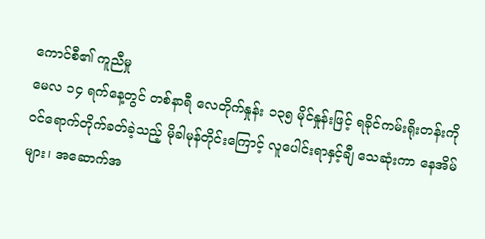ကောင်စီ၏ ကူညီမှု
မေလ ၁၄ ရက်နေ့တွင် တစ်နာရီ လေတိုက်နှုန်း ၁၃၅ မိုင်နှုန်းဖြင့် ရခိုင်ကမ်းရိုးတန်းကို ဝင်ရောက်တိုက်ခတ်ခဲ့သည့် မိုခါမုန်တိုင်းကြောင့် လူပေါင်းရာနှင့်ချီ သေဆုံးကာ နေအိမ်များ၊ အဆောက်အ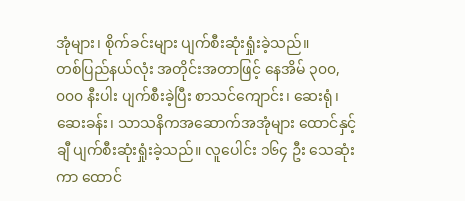အုံများ၊ စိုက်ခင်းများ ပျက်စီးဆုံးရှုံးခဲ့သည်။
တစ်ပြည်နယ်လုံး အတိုင်းအတာဖြင့် နေအိမ် ၃၀၀,၀၀၀ နီးပါး ပျက်စီးခဲ့ပြီး စာသင်ကျောင်း၊ ဆေးရုံ၊ ဆေးခန်း၊ သာသနိကအဆောက်အအုံများ ထောင်နှင့်ချီ ပျက်စီးဆုံးရှုံးခဲ့သည်။ လူပေါင်း ၁၆၄ ဦး သေဆုံးကာ ထောင်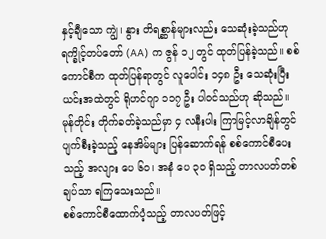နှင့်ချီသော ကျွဲ၊ နွား တိရစ္ဆာန်များလည်း သေဆုံးခဲ့သည်ဟု ရက္ခိုင့်တပ်တော် (AA) က ဇွန် ၁၂ တွင် ထုတ်ပြန်ခဲ့သည်။ စစ်ကောင်စီက ထုတ်ပြန်ရာတွင် လူပေါင်း ၁၄၈ ဦး သေဆုံးပြီး ယင်းအထဲတွင် ရိုဟင်ဂျာ ၁၁၇ ဦး ပါဝင်သည်ဟု ဆိုသည်။
မုန်တိုင်း တိုက်ခတ်ခဲ့သည်မှာ ၄ လနီးပါး ကြာမြင့်လာချိန်တွင် ပျက်စီးခဲ့သည့် နေအိမ်များ ပြန်ဆောက်ရန် စစ်ကောင်စီပေးသည့် အလျား ပေ ၆၀၊ အနံ ပေ ၃၀ ရှိသည့် တာလပတ်တစ်ချပ်သာ ရကြသေးသည်။
စစ်ကောင်စီထောက်ပံ့သည့် တာလပတ်ဖြင့်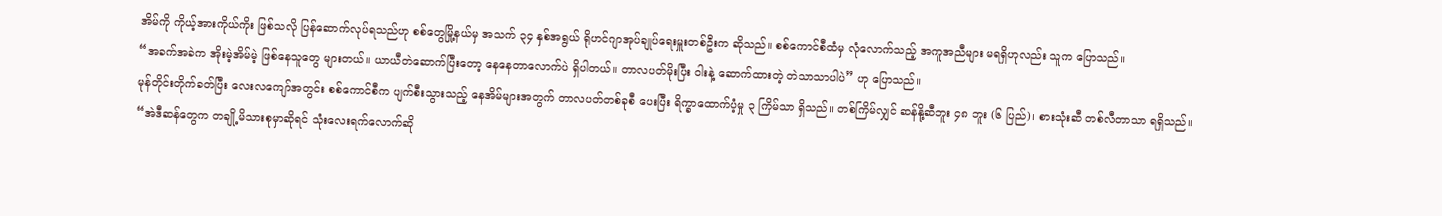အိမ်ကို ကိုယ့်အားကိုယ်ကိုး ဖြစ်သလို ပြန်ဆောက်လုပ်ရသည်ဟု စစ်တွေမြို့နယ်မှ အသက် ၃၄ နှစ်အရွယ် ရိုဟင်ဂျာအုပ်ချုပ်ရေးမှူးတစ်ဦးက ဆိုသည်။ စစ်ကောင်စီထံမှ လုံလောက်သည့် အကူအညီများ မရရှိဟုလည်း သူက ပြောသည်။
“အခက်အခဲက အိုးမဲ့အိမ်မဲ့ ဖြစ်နေသူတွေ များတယ်။ ယာယီတဲဆောက်ပြီးတော့ နေနေတာလောက်ပဲ ရှိပါတယ်။ တာလပတ်မိုးပြီး ဝါးနဲ့ ဆောက်ထားတဲ့ တဲသာသာပါပဲ” ဟု ပြောသည်။
မုန်တိုင်းတိုက်ခတ်ပြီး လေးလကျော်အတွင်း စစ်ကောင်စီက ပျက်စီးသွားသည့် နေအိမ်များအတွက် တာလပတ်တစ်ခုစီ ပေးပြီး ရိက္ခာထောက်ပံ့မှု ၃ ကြိမ်သာ ရှိသည်။ တစ်ကြိမ်လျှင် ဆန်နို့ဆီဘူး ၄၈ ဘူး (၆ ပြည်)၊ စားသုံးဆီ တစ်လီတာသာ ရရှိသည်။
“အဲဒီဆန်တွေက တချို့မိသားစုမှာဆိုရင် သုံးလေးရက်လောက်ဆို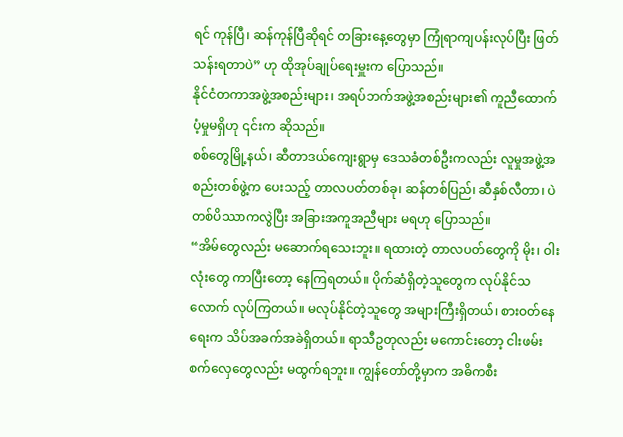ရင် ကုန်ပြီ၊ ဆန်ကုန်ပြီဆိုရင် တခြားနေ့တွေမှာ ကြုံရာကျပန်းလုပ်ပြီး ဖြတ်သန်းရတာပဲ” ဟု ထိုအုပ်ချုပ်ရေးမှူးက ပြောသည်။
နိုင်ငံတကာအဖွဲ့အစည်းများ၊ အရပ်ဘက်အဖွဲ့အစည်းများ၏ ကူညီထောက်ပံ့မှုမရှိဟု ၎င်းက ဆိုသည်။
စစ်တွေမြို့နယ်၊ ဆီတာဒယ်ကျေးရွာမှ ဒေသခံတစ်ဦးကလည်း လူမှုအဖွဲ့အစည်းတစ်ဖွဲ့က ပေးသည့် တာလပတ်တစ်ခု၊ ဆန်တစ်ပြည်၊ ဆီနှစ်လီတာ၊ ပဲတစ်ပိဿာကလွဲပြီး အခြားအကူအညီများ မရဟု ပြောသည်။
“အိမ်တွေလည်း မဆောက်ရသေးဘူး။ ရထားတဲ့ တာလပတ်တွေကို မိုး၊ ဝါးလုံးတွေ ကာပြီးတော့ နေကြရတယ်။ ပိုက်ဆံရှိတဲ့သူတွေက လုပ်နိုင်သလောက် လုပ်ကြတယ်။ မလုပ်နိုင်တဲ့သူတွေ အများကြီးရှိတယ်၊ စားဝတ်နေရေးက သိပ်အခက်အခဲရှိတယ်။ ရာသီဥတုလည်း မကောင်းတော့ ငါးဖမ်းစက်လှေတွေလည်း မထွက်ရဘူး။ ကျွန်တော်တို့မှာက အဓိကစီး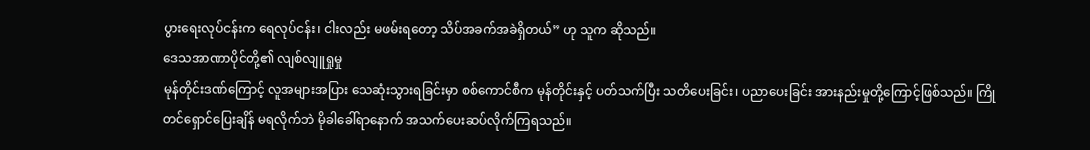ပွားရေးလုပ်ငန်းက ရေလုပ်ငန်း၊ ငါးလည်း မဖမ်းရတော့ သိပ်အခက်အခဲရှိတယ်” ဟု သူက ဆိုသည်။
ဒေသအာဏာပိုင်တို့၏ လျစ်လျူရှုမှု
မုန်တိုင်းဒဏ်ကြောင့် လူအများအပြား သေဆုံးသွားရခြင်းမှာ စစ်ကောင်စီက မုန်တိုင်းနှင့် ပတ်သက်ပြီး သတိပေးခြင်း၊ ပညာပေးခြင်း အားနည်းမှုတို့ကြောင့်ဖြစ်သည်။ ကြိုတင်ရှောင်ပြေးချိန် မရလိုက်ဘဲ မိုခါခေါ်ရာနောက် အသက်ပေးဆပ်လိုက်ကြရသည်။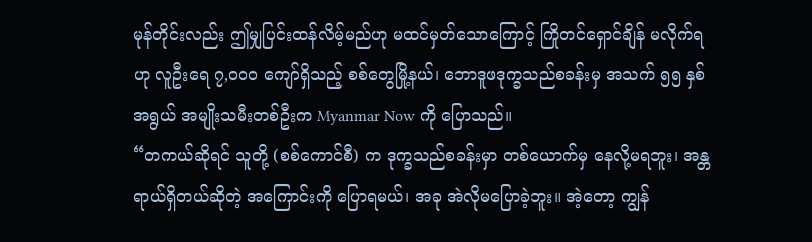မုန်တိုင်းလည်း ဤမျှပြင်းထန်လိမ့်မည်ဟု မထင်မှတ်သောကြောင့် ကြိုတင်ရှောင်ချိန် မလိုက်ရဟု လူဦးရေ ၇,၀၀၀ ကျော်ရှိသည့် စစ်တွေမြို့နယ်၊ ဘောဒူဖဒုက္ခသည်စခန်းမှ အသက် ၅၅ နှစ်အရွယ် အမျိုးသမီးတစ်ဦးက Myanmar Now ကို ပြောသည်။
“တကယ်ဆိုရင် သူတို့ (စစ်ကောင်စီ) က ဒုက္ခသည်စခန်းမှာ တစ်ယောက်မှ နေလို့မရဘူး၊ အန္တရာယ်ရှိတယ်ဆိုတဲ့ အကြောင်းကို ပြောရမယ်၊ အခု အဲလိုမပြောခဲ့ဘူး။ အဲ့တော့ ကျွန်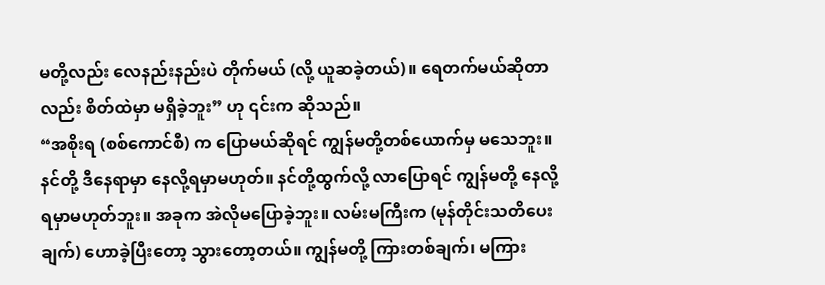မတို့လည်း လေနည်းနည်းပဲ တိုက်မယ် (လို့ ယူဆခဲ့တယ်)။ ရေတက်မယ်ဆိုတာလည်း စိတ်ထဲမှာ မရှိခဲ့ဘူး” ဟု ၎င်းက ဆိုသည်။
“အစိုးရ (စစ်ကောင်စီ) က ပြောမယ်ဆိုရင် ကျွန်မတို့တစ်ယောက်မှ မသေဘူး။ နင်တို့ ဒီနေရာမှာ နေလို့ရမှာမဟုတ်။ နင်တို့ထွက်လို့ လာပြောရင် ကျွန်မတို့ နေလို့ရမှာမဟုတ်ဘူး။ အခုက အဲလိုမပြောခဲ့ဘူး။ လမ်းမကြီးက (မုန်တိုင်းသတိပေးချက်) ဟောခဲ့ပြီးတော့ သွားတော့တယ်။ ကျွန်မတို့ ကြားတစ်ချက်၊ မကြား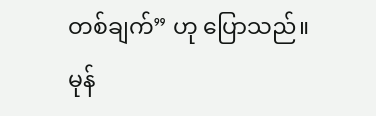တစ်ချက်” ဟု ပြောသည်။
မုန်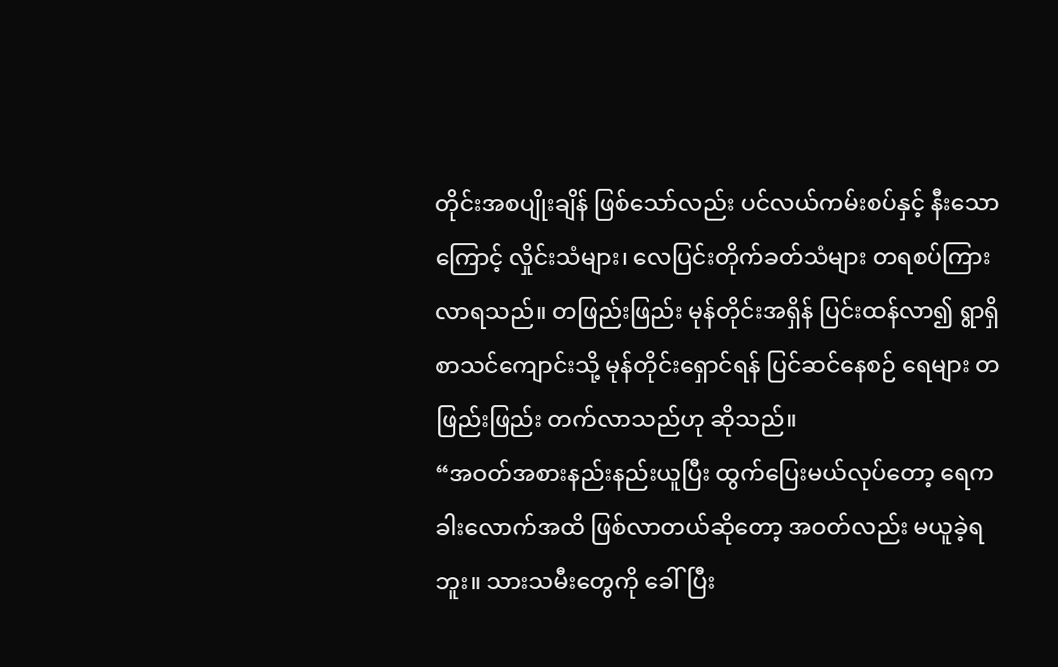တိုင်းအစပျိုးချိန် ဖြစ်သော်လည်း ပင်လယ်ကမ်းစပ်နှင့် နီးသောကြောင့် လှိုင်းသံများ၊ လေပြင်းတိုက်ခတ်သံများ တရစပ်ကြားလာရသည်။ တဖြည်းဖြည်း မုန်တိုင်းအရှိန် ပြင်းထန်လာ၍ ရွာရှိ စာသင်ကျောင်းသို့ မုန်တိုင်းရှောင်ရန် ပြင်ဆင်နေစဉ် ရေများ တဖြည်းဖြည်း တက်လာသည်ဟု ဆိုသည်။
“အဝတ်အစားနည်းနည်းယူပြီး ထွက်ပြေးမယ်လုပ်တော့ ရေက ခါးလောက်အထိ ဖြစ်လာတယ်ဆိုတော့ အဝတ်လည်း မယူခဲ့ရဘူး။ သားသမီးတွေကို ခေါ်ပြီး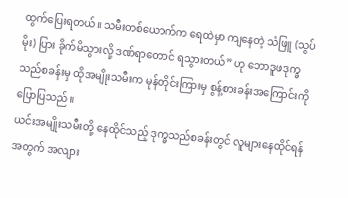ထွက်ပြေးရတယ်။ သမီးတစ်ယောက်က ရေထဲမှာ ကျနေတဲ့ သံဖြူ (သွပ်မိုး) ပြား ခိုက်မိသွားလို့ ဒဏ်ရာတောင် ရသွားတယ်” ဟု ဘောဒူဖဒုက္ခသည်စခန်းမှ ထိုအမျိုးသမီးက မုန်တိုင်းကြားမှ စွန့်စားခန်းအကြောင်းကို ပြောပြသည်။
ယင်းအမျိုးသမီးတို့ နေထိုင်သည့် ဒုက္ခသည်စခန်းတွင် လူများနေထိုင်ရန်အတွက် အလျား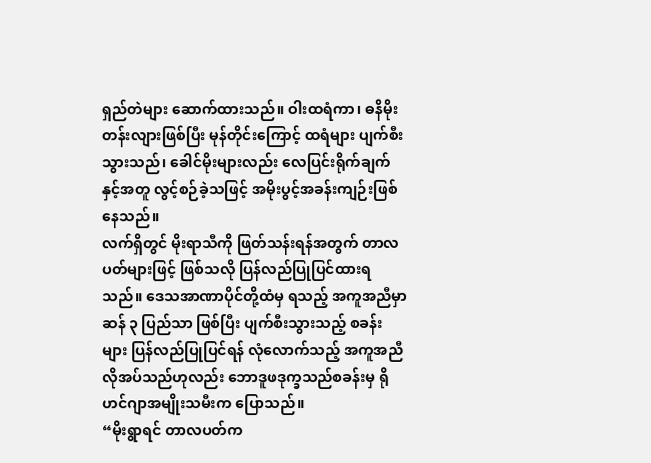ရှည်တဲများ ဆောက်ထားသည်။ ဝါးထရံကာ၊ ဓနိမိုး တန်းလျားဖြစ်ပြီး မုန်တိုင်းကြောင့် ထရံများ ပျက်စီးသွားသည်၊ ခေါင်မိုးများလည်း လေပြင်းရိုက်ချက်နှင့်အတူ လွင့်စဉ်ခဲ့သဖြင့် အမိုးပွင့်အခန်းကျဉ်းဖြစ်နေသည်။
လက်ရှိတွင် မိုးရာသီကို ဖြတ်သန်းရန်အတွက် တာလပတ်များဖြင့် ဖြစ်သလို ပြန်လည်ပြုပြင်ထားရသည်။ ဒေသအာဏာပိုင်တို့ထံမှ ရသည့် အကူအညီမှာ ဆန် ၃ ပြည်သာ ဖြစ်ပြီး ပျက်စီးသွားသည့် စခန်းများ ပြန်လည်ပြုပြင်ရန် လုံလောက်သည့် အကူအညီ လိုအပ်သည်ဟုလည်း ဘောဒူဖဒုက္ခသည်စခန်းမှ ရိုဟင်ဂျာအမျိုးသမီးက ပြောသည်။
“မိုးရွာရင် တာလပတ်က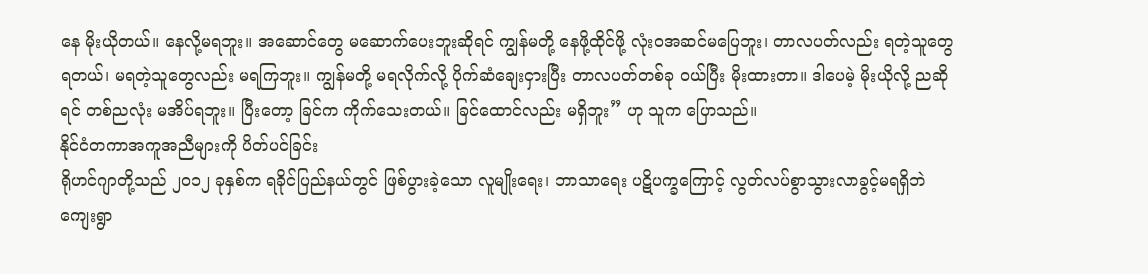နေ မိုးယိုတယ်။ နေလို့မရဘူး။ အဆောင်တွေ မဆောက်ပေးဘူးဆိုရင် ကျွန်မတို့ နေဖို့ထိုင်ဖို့ လုံးဝအဆင်မပြေဘူး၊ တာလပတ်လည်း ရတဲ့သူတွေ ရတယ်၊ မရတဲ့သူတွေလည်း မရကြဘူး။ ကျွန်မတို့ မရလိုက်လို့ ပိုက်ဆံချေးငှားပြီး တာလပတ်တစ်ခု ဝယ်ပြီး မိုးထားတာ။ ဒါပေမဲ့ မိုးယိုလို့ ညဆိုရင် တစ်ညလုံး မအိပ်ရဘူး။ ပြီးတော့ ခြင်က ကိုက်သေးတယ်။ ခြင်ထောင်လည်း မရှိဘူး” ဟု သူက ပြောသည်။
နိုင်ငံတကာအကူအညီများကို ပိတ်ပင်ခြင်း
ရိုဟင်ဂျာတို့သည် ၂၀၁၂ ခုနှစ်က ရခိုင်ပြည်နယ်တွင် ဖြစ်ပွားခဲ့သော လူမျိုးရေး၊ ဘာသာရေး ပဋိပက္ခကြောင့် လွတ်လပ်စွာသွားလာခွင့်မရရှိဘဲ ကျေးရွာ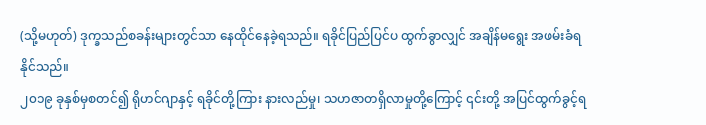(သို့မဟုတ်) ဒုက္ခသည်စခန်းများတွင်သာ နေထိုင်နေခဲ့ရသည်။ ရခိုင်ပြည်ပြင်ပ ထွက်ခွာလျှင် အချိန်မရွေး အဖမ်းခံရနိုင်သည်။
၂၀၁၉ ခုနှစ်မှစတင်၍ ရိုဟင်ဂျာနှင့် ရခိုင်တို့ကြား နားလည်မှု၊ သဟဇာတရှိလာမှုတို့ကြောင့် ၎င်းတို့ အပြင်ထွက်ခွင့်ရ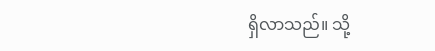ရှိလာသည်။ သို့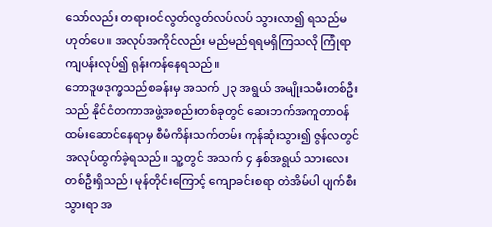သော်လည်း တရားဝင်လွတ်လွတ်လပ်လပ် သွားလာ၍ ရသည်မဟုတ်ပေ။ အလုပ်အကိုင်လည်း မည်မည်ရရမရှိကြသလို ကြုံရာကျပန်းလုပ်၍ ရုန်းကန်နေရသည်။
ဘောဒူဖဒုက္ခသည်စခန်းမှ အသက် ၂၃ အရွယ် အမျိုးသမီးတစ်ဦးသည် နိုင်ငံတကာအဖွဲ့အစည်းတစ်ခုတွင် ဆေးဘက်အကူတာဝန် ထမ်းဆောင်နေရာမှ စီမံကိန်းသက်တမ်း ကုန်ဆုံးသွား၍ ဇွန်လတွင် အလုပ်ထွက်ခဲ့ရသည်။ သူ့တွင် အသက် ၄ နှစ်အရွယ် သားလေးတစ်ဦးရှိသည်၊ မုန်တိုင်းကြောင့် ကျောခင်းစရာ တဲအိမ်ပါ ပျက်စီးသွားရာ အ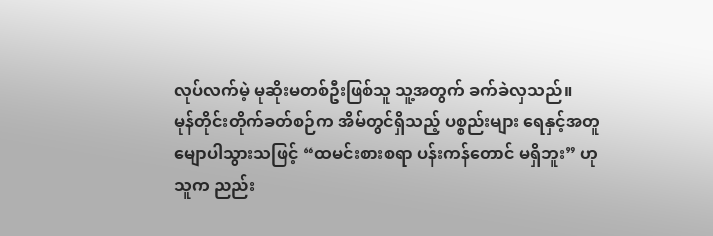လုပ်လက်မဲ့ မုဆိုးမတစ်ဦးဖြစ်သူ သူ့အတွက် ခက်ခဲလှသည်။
မုန်တိုင်းတိုက်ခတ်စဉ်က အိမ်တွင်ရှိသည့် ပစ္စည်းများ ရေနှင့်အတူ မျောပါသွားသဖြင့် “ထမင်းစားစရာ ပန်းကန်တောင် မရှိဘူး” ဟု သူက ညည်း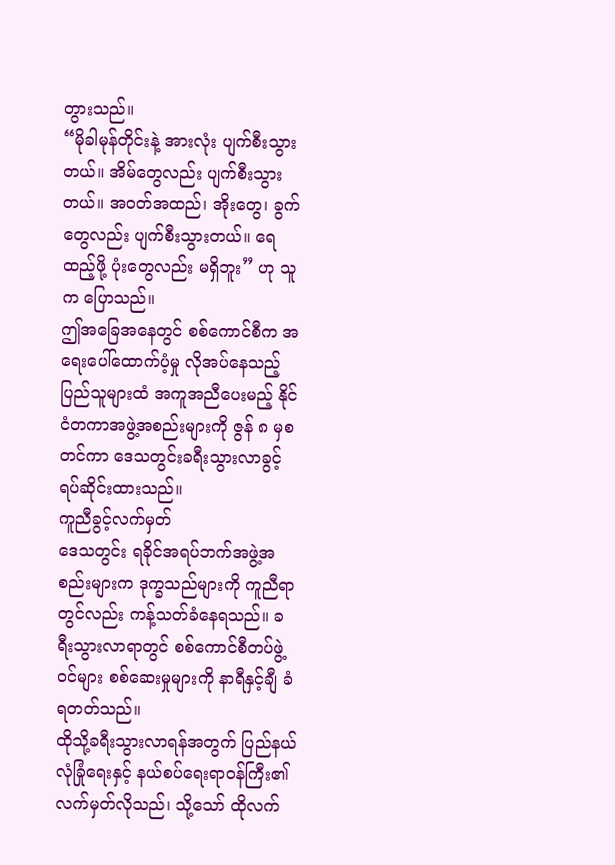တွားသည်။
“မိုခါမုန်တိုင်းနဲ့ အားလုံး ပျက်စီးသွားတယ်။ အိမ်တွေလည်း ပျက်စီးသွားတယ်။ အဝတ်အထည်၊ အိုးတွေ၊ ခွက်တွေလည်း ပျက်စီးသွားတယ်။ ရေထည့်ဖို့ ပုံးတွေလည်း မရှိဘူး” ဟု သူက ပြောသည်။
ဤအခြေအနေတွင် စစ်ကောင်စီက အရေးပေါ်ထောက်ပံ့မှု လိုအပ်နေသည့် ပြည်သူများထံ အကူအညီပေးမည့် နိုင်ငံတကာအဖွဲ့အစည်းများကို ဇွန် ၈ မှစတင်ကာ ဒေသတွင်းခရီးသွားလာခွင့် ရပ်ဆိုင်းထားသည်။
ကူညီခွင့်လက်မှတ်
ဒေသတွင်း ရခိုင်အရပ်ဘက်အဖွဲ့အစည်းများက ဒုက္ခသည်များကို ကူညီရာတွင်လည်း ကန့်သတ်ခံနေရသည်။ ခရီးသွားလာရာတွင် စစ်ကောင်စီတပ်ဖွဲ့ဝင်များ စစ်ဆေးမှုများကို နာရီနှင့်ချီ ခံရတတ်သည်။
ထိုသို့ခရီးသွားလာရန်အတွက် ပြည်နယ်လုံခြုံရေးနှင့် နယ်စပ်ရေးရာဝန်ကြီး၏ လက်မှတ်လိုသည်၊ သို့သော် ထိုလက်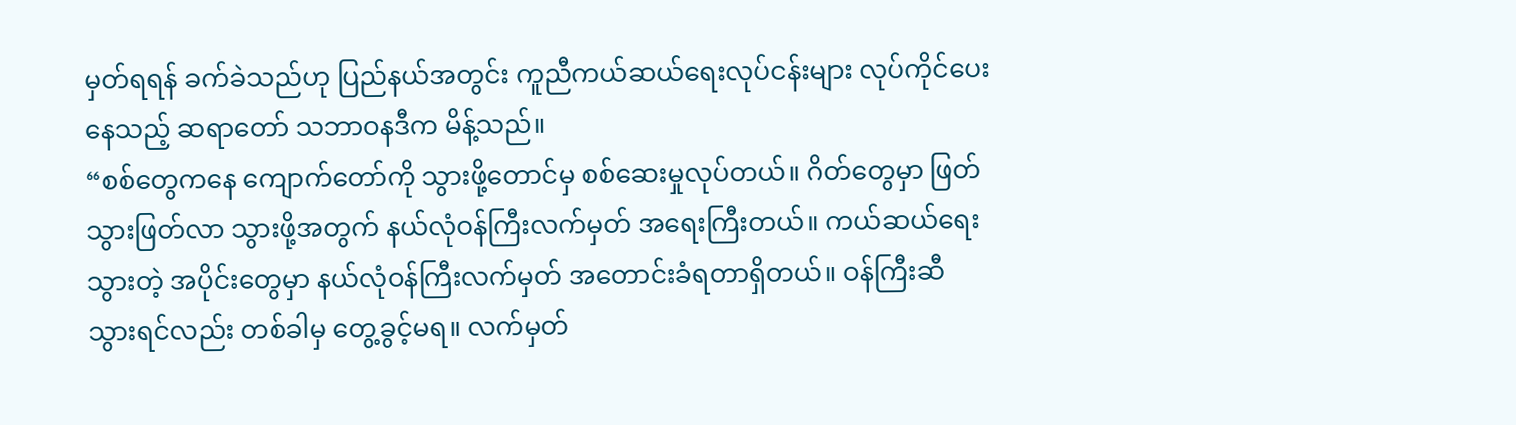မှတ်ရရန် ခက်ခဲသည်ဟု ပြည်နယ်အတွင်း ကူညီကယ်ဆယ်ရေးလုပ်ငန်းများ လုပ်ကိုင်ပေးနေသည့် ဆရာတော် သဘာဝနဒီက မိန့်သည်။
“စစ်တွေကနေ ကျောက်တော်ကို သွားဖို့တောင်မှ စစ်ဆေးမှုလုပ်တယ်။ ဂိတ်တွေမှာ ဖြတ်သွားဖြတ်လာ သွားဖို့အတွက် နယ်လုံဝန်ကြီးလက်မှတ် အရေးကြီးတယ်။ ကယ်ဆယ်ရေးသွားတဲ့ အပိုင်းတွေမှာ နယ်လုံဝန်ကြီးလက်မှတ် အတောင်းခံရတာရှိတယ်။ ဝန်ကြီးဆီ သွားရင်လည်း တစ်ခါမှ တွေ့ခွင့်မရ။ လက်မှတ်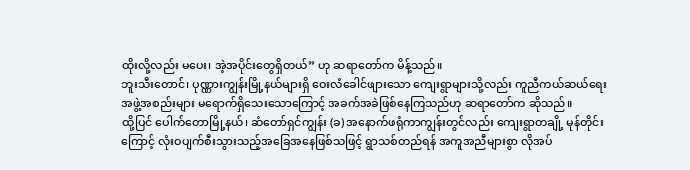ထိုးလို့လည်း မပေး၊ အဲ့အပိုင်းတွေရှိတယ်” ဟု ဆရာတော်က မိန့်သည်။
ဘူးသီးတောင်၊ ပုဏ္ဏားကျွန်းမြို့နယ်များရှိ ဝေးလံခေါင်ဖျားသော ကျေးရွာများသို့လည်း ကူညီကယ်ဆယ်ရေးအဖွဲ့အစည်းများ မရောက်ရှိသေးသောကြောင့် အခက်အခဲဖြစ်နေကြသည်ဟု ဆရာတော်က ဆိုသည်။
ထို့ပြင် ပေါက်တောမြို့နယ်၊ ဆံတော်ရှင်ကျွန်း (ခ) အနောက်ဖရုံကာကျွန်းတွင်လည်း ကျေးရွာတချို့ မုန်တိုင်းကြောင့် လုံးဝပျက်စီးသွားသည့်အခြေအနေဖြစ်သဖြင့် ရွာသစ်တည်ရန် အကူအညီများစွာ လိုအပ်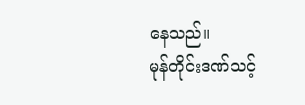နေသည်။
မုန်တိုင်းဒဏ်သင့်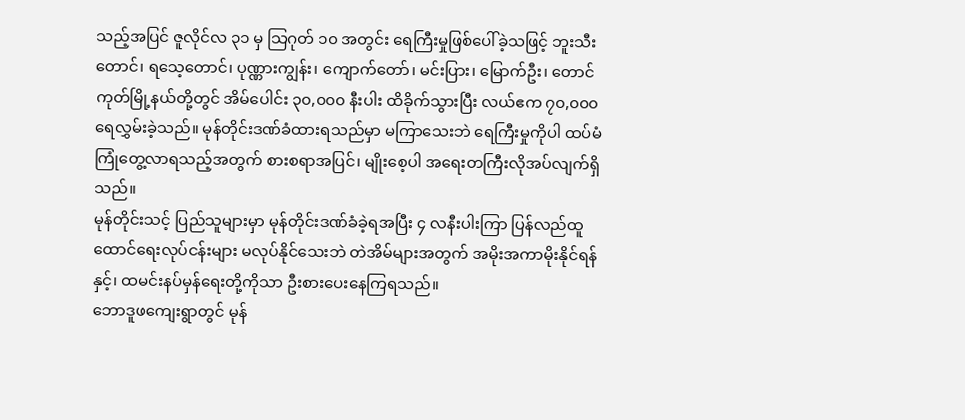သည့်အပြင် ဇူလိုင်လ ၃၁ မှ သြဂုတ် ၁၀ အတွင်း ရေကြီးမှုဖြစ်ပေါ်ခဲ့သဖြင့် ဘူးသီးတောင်၊ ရသေ့တောင်၊ ပုဏ္ဏားကျွန်း၊ ကျောက်တော်၊ မင်းပြား၊ မြောက်ဦး၊ တောင်ကုတ်မြို့နယ်တို့တွင် အိမ်ပေါင်း ၃၀,၀၀၀ နီးပါး ထိခိုက်သွားပြီး လယ်ဧက ၇၀,၀၀၀ ရေလွှမ်းခဲ့သည်။ မုန်တိုင်းဒဏ်ခံထားရသည်မှာ မကြာသေးဘဲ ရေကြီးမှုကိုပါ ထပ်မံကြုံတွေ့လာရသည့်အတွက် စားစရာအပြင်၊ မျိုးစေ့ပါ အရေးတကြီးလိုအပ်လျက်ရှိသည်။
မုန်တိုင်းသင့် ပြည်သူများမှာ မုန်တိုင်းဒဏ်ခံခဲ့ရအပြီး ၄ လနီးပါးကြာ ပြန်လည်ထူထောင်ရေးလုပ်ငန်းများ မလုပ်နိုင်သေးဘဲ တဲအိမ်များအတွက် အမိုးအကာမိုးနိုင်ရန်နှင့်၊ ထမင်းနပ်မှန်ရေးတို့ကိုသာ ဦးစားပေးနေကြရသည်။
ဘောဒူဖကျေးရွာတွင် မုန်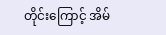တိုင်းကြောင့် အိမ်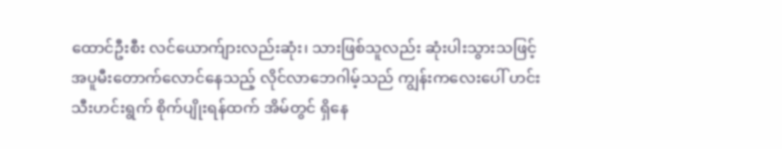ထောင်ဦးစီး လင်ယောက်ျားလည်းဆုံး၊ သားဖြစ်သူလည်း ဆုံးပါးသွားသဖြင့် အပူမီးတောက်လောင်နေသည့် လိုင်လာဘေဂါမ့်သည် ကျွန်းကလေးပေါ် ဟင်းသီးဟင်းရွက် စိုက်ပျိုးရန်ထက် အိမ်တွင် ရှိနေ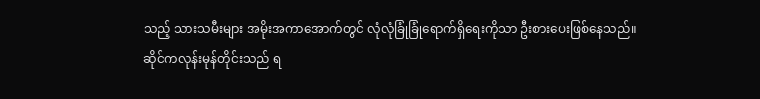သည့် သားသမီးများ အမိုးအကာအောက်တွင် လုံလုံခြုံခြုံရောက်ရှိရေးကိုသာ ဦးစားပေးဖြစ်နေသည်။
ဆိုင်ကလုန်းမုန်တိုင်းသည် ရ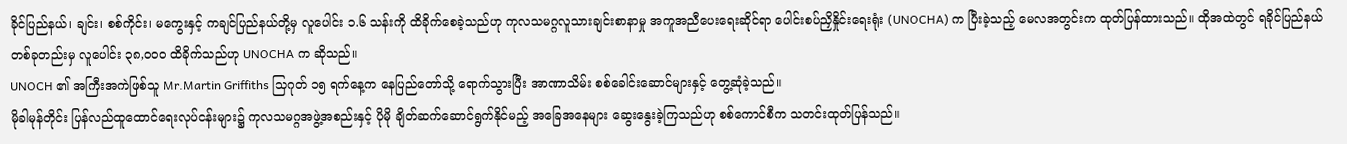ခိုင်ပြည်နယ်၊ ချင်း၊ စစ်ကိုင်း၊ မကွေးနှင့် ကချင်ပြည်နယ်တို့မှ လူပေါင်း ၁.၆ သန်းကို ထိခိုက်စေခဲ့သည်ဟု ကုလသမဂ္ဂလူသားချင်းစာနာမှု အကူအညီပေးရေးဆိုင်ရာ ပေါင်းစပ်ညှိနှိုင်းရေးရုံး (UNOCHA) က ပြီးခဲ့သည့် မေလအတွင်းက ထုတ်ပြန်ထားသည်။ ထိုအထဲတွင် ရခိုင်ပြည်နယ်တစ်ခုတည်းမှ လူပေါင်း ၃၈,၀၀၀ ထိခိုက်သည်ဟု UNOCHA က ဆိုသည်။
UNOCH ၏ အကြီးအကဲဖြစ်သူ Mr.Martin Griffiths သြဂုတ် ၁၅ ရက်နေ့က နေပြည်တော်သို့ ရောက်သွားပြီး အာဏာသိမ်း စစ်ခေါင်းဆောင်များနှင့် တွေ့ဆုံခဲ့သည်။
မိုခါမုန်တိုင်း ပြန်လည်ထူထောင်ရေးလုပ်ငန်းများ၌ ကုလသမဂ္ဂအဖွဲ့အစည်းနှင့် ပိုမို ချိတ်ဆက်ဆောင်ရွက်နိုင်မည့် အခြေအနေများ ဆွေးနွေးခဲ့ကြသည်ဟု စစ်ကောင်စီက သတင်းထုတ်ပြန်သည်။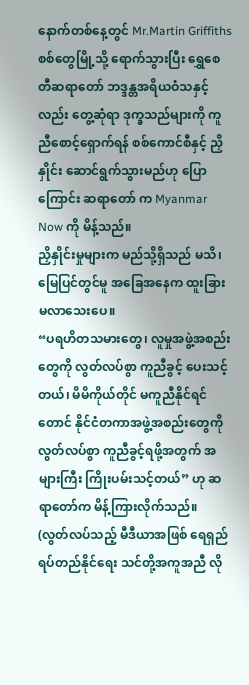နောက်တစ်နေ့တွင် Mr.Martin Griffiths စစ်တွေမြို့သို့ ရောက်သွားပြီး ရွှေစေတီဆရာတော် ဘဒ္ဒန္တအရိယဝံသနှင့်လည်း တွေ့ဆုံရာ ဒုက္ခသည်များကို ကူညီစောင့်ရှောက်ရန် စစ်ကောင်စီနှင့် ညှိနှိုင်း ဆောင်ရွက်သွားမည်ဟု ပြောကြောင်း ဆရာတော် က Myanmar Now ကို မိန့်သည်။
ညှိနှိုင်းမှုများက မည်သို့ရှိသည် မသိ၊ မြေပြင်တွင်မူ အခြေအနေက ထူးခြားမလာသေးပေ။
“ပရဟိတသမားတွေ၊ လူမှုအဖွဲ့အစည်းတွေကို လွတ်လပ်စွာ ကူညီခွင့် ပေးသင့်တယ်၊ မိမိကိုယ်တိုင် မကူညီနိုင်ရင်တောင် နိုင်ငံတကာအဖွဲ့အစည်းတွေကို လွတ်လပ်စွာ ကူညီခွင့်ရဖို့အတွက် အများကြီး ကြိုးပမ်းသင့်တယ်” ဟု ဆရာတော်က မိန့်ကြားလိုက်သည်။
(လွတ်လပ်သည့် မီဒီယာအဖြစ် ရေရှည်ရပ်တည်နိုင်ရေး သင်တို့အကူအညီ လို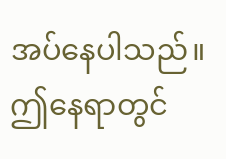အပ်နေပါသည်။ ဤနေရာတွင်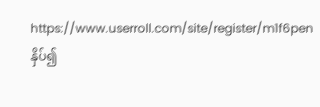https://www.userroll.com/site/register/m1f6pen နှိပ်၍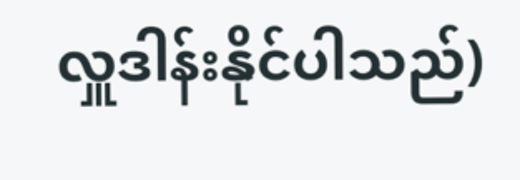လှူဒါန်းနိုင်ပါသည်)